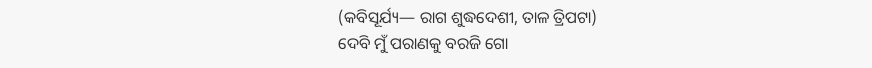(କବିସୂର୍ଯ୍ୟ— ରାଗ ଶୁଦ୍ଧଦେଶୀ, ତାଳ ତ୍ରିପଟା)
ଦେବି ମୁଁ ପରାଣକୁ ବରଜି ଗୋ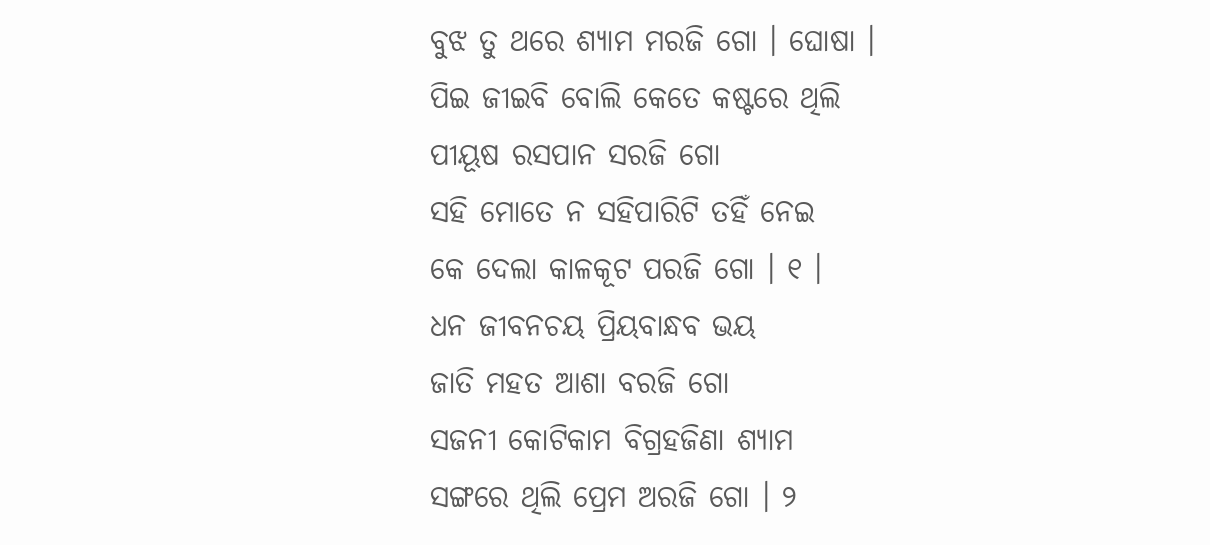ବୁଝ ତୁ ଥରେ ଶ୍ୟାମ ମରଜି ଗୋ । ଘୋଷା ।
ପିଇ ଜୀଇବି ବୋଲି କେତେ କଷ୍ଟରେ ଥିଲି
ପୀୟୂଷ ରସପାନ ସରଜି ଗୋ
ସହି ମୋତେ ନ ସହିପାରିଟି ତହିଁ ନେଇ
କେ ଦେଲା କାଳକୂଟ ପରଜି ଗୋ । ୧ ।
ଧନ ଜୀବନଚୟ ପ୍ରିୟବାନ୍ଧବ ଭୟ
ଜାତି ମହତ ଆଶା ବରଜି ଗୋ
ସଜନୀ କୋଟିକାମ ବିଗ୍ରହଜିଣା ଶ୍ୟାମ
ସଙ୍ଗରେ ଥିଲି ପ୍ରେମ ଅରଜି ଗୋ । ୨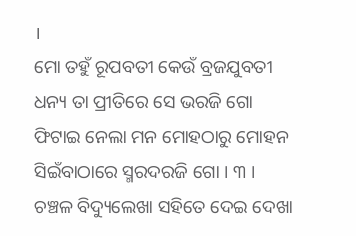।
ମୋ ତହୁଁ ରୂପବତୀ କେଉଁ ବ୍ରଜଯୁବତୀ
ଧନ୍ୟ ତା ପ୍ରୀତିରେ ସେ ଭରଜି ଗୋ
ଫିଟାଇ ନେଲା ମନ ମୋହଠାରୁ ମୋହନ
ସିଇଁବାଠାରେ ସ୍ମରଦରଜି ଗୋ । ୩ ।
ଚଞ୍ଚଳ ବିଦ୍ୟୁଲେଖା ସହିତେ ଦେଇ ଦେଖା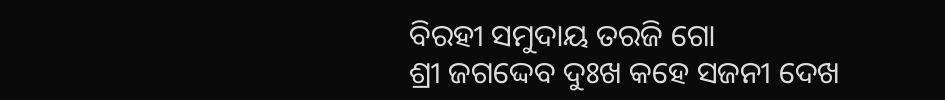ବିରହୀ ସମୁଦାୟ ତରଜି ଗୋ
ଶ୍ରୀ ଜଗଦ୍ଦେବ ଦୁଃଖ କହେ ସଜନୀ ଦେଖ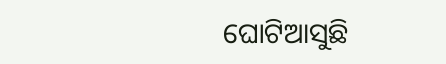ଘୋଟିଆସୁଛି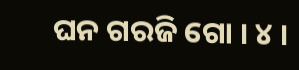ଘନ ଗରଜି ଗୋ । ୪ ।